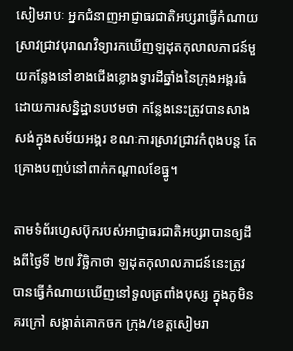សៀមរាបៈ អ្នកជំនាញអាជ្ញាធរជាតិអប្សរាធ្វើកំណាយស្រាវជ្រាវបុរាណវិទ្យារកឃើញឡដុតកុលាលភាជន៍មួយកន្លែងនៅខាងជើងខ្លោងទ្វារដីឆ្នាំងនៃក្រុងអង្គរធំ ដោយការសន្និដ្ឋានបឋមថា កន្លែងនេះត្រូវបានសាងសង់ក្នុងសម័យអង្គរ ខណៈការស្រាវជ្រាវកំពុងបន្ត តែគ្រោងបញ្ចប់នៅពាក់កណ្តាលខែធ្នូ។

តាមទំព័រហ្វេសប៊ុករបស់អាជ្ញាធរជាតិអប្សរាបានឲ្យដឹងពីថ្ងៃទី ២៧ វិច្ឆិកាថា ឡដុតកុលាលភាជន៍នេះត្រូវបានធ្វើកំណាយឃើញនៅទួលត្រពាំងបុស្ស ក្នុងភូមិនគរក្រៅ សង្កាត់គោកចក ក្រុង/ខេត្តសៀមរា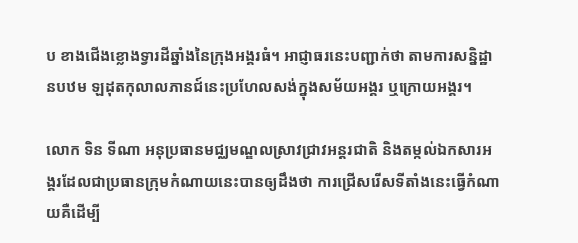ប ខាងជើងខ្លោងទ្វារដីឆ្នាំងនៃក្រុងអង្គរធំ។ អាជ្ញាធរនេះបញ្ជាក់ថា តាមការសន្និដ្ឋានបឋម ឡដុតកុលាលភានជ៍នេះប្រហែលសង់ក្នុងសម័យអង្គរ ឬក្រោយអង្គរ។

លោក ទិន ទីណា អនុប្រធានមជ្ឈមណ្ឌលស្រាវជ្រាវអន្តរជាតិ និងតម្កល់ឯកសារអង្គរដែលជាប្រធានក្រុមកំណាយនេះបានឲ្យដឹងថា ការជ្រើសរើសទីតាំងនេះធ្វើកំណាយគឺដើម្បី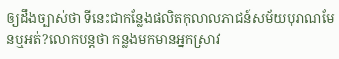ឲ្យដឹងច្បាស់ថា ទីនេះជាកន្លែងផលិតកុលាលភាជន៍សម័យបុរាណមែនឬអត់?លោកបន្តថា កន្លងមកមានអ្នកស្រាវ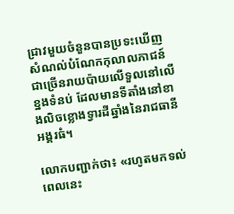ជ្រាវមួយចំនួនបានប្រទះឃើញសំណល់បំណែកកុលាលភាជន៍ជាច្រើនរាយប៉ាយលើទួលនៅលើខ្នងទំនប់ ដែលមានទីតាំងនៅខាងលិចខ្លោងទ្វារដីឆ្នាំងនៃរាជធានីអង្គរធំ។

លោកបញ្ជាក់ថា៖ «រហូតមកទល់ពេលនេះ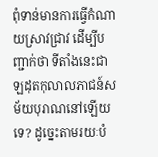ពុំទាន់មានការធ្វើកំណាយស្រាវជ្រាវ ដើម្បីបញ្ជាក់ថា ទីតាំងនេះជាឡដុតកុលាលភាជន៍សម័យបុរាណនៅឡើយទេ? ដូច្នេះតាមរយៈបំ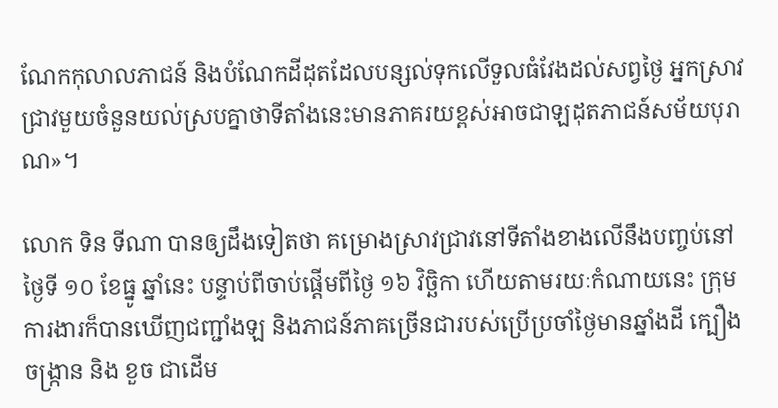ណែកកុលាលភាជន៍ និងបំណែកដីដុតដែលបន្សល់ទុកលើទួលធំវែងដល់សព្វថ្ងៃ អ្នកស្រាវជ្រាវមួយចំនួនយល់ស្របគ្នាថាទីតាំងនេះមានភាគរយខ្ពស់អាចជាឡដុតភាជន៍សម័យបុរាណ»។

លោក ទិន ទីណា បានឲ្យដឹងទៀតថា គម្រោងស្រាវជ្រាវនៅទីតាំងខាងលើនឹងបញ្ចប់នៅថ្ងៃទី ១០ ខែធ្នូ ឆ្នាំនេះ បន្ទាប់ពីចាប់ផ្ដើមពីថ្ងៃ ១៦ វិច្ឆិកា ហើយតាមរយៈកំណាយនេះ ក្រុមការងារក៏បានឃើញជញ្ជាំងឡ និងភាជន៍ភាគច្រើនជារបស់ប្រើប្រចាំថ្ងៃមានឆ្នាំងដី ក្បឿង ចង្ក្រាន និង ខួច ជាដើម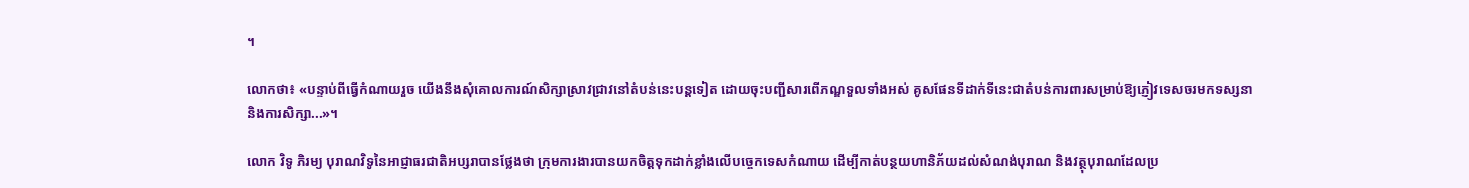។

លោកថា៖ «បន្ទាប់ពីធ្វើកំណាយរួច យើងនឹងសុំគោលការណ៍សិក្សាស្រាវជ្រាវនៅតំបន់នេះបន្តទៀត ដោយចុះបញ្ជីសារពើភណ្ឌទួលទាំងអស់ គូសផែនទីដាក់ទីនេះជាតំបន់ការពារសម្រាប់ឱ្យភ្ញៀវទេសចរមកទស្សនា និងការសិក្សា...»។

លោក វិទូ ភិរម្យ បុរាណវិទូនៃអាជ្ញាធរជាតិអប្សរាបានថ្លែងថា ក្រុមការងារបានយកចិត្តទុកដាក់ខ្លាំងលើបច្ចេកទេសកំណាយ ដើម្បីកាត់បន្ថយហានិភ័យដល់សំណង់បុរាណ និងវត្ថុបុរាណដែលប្រ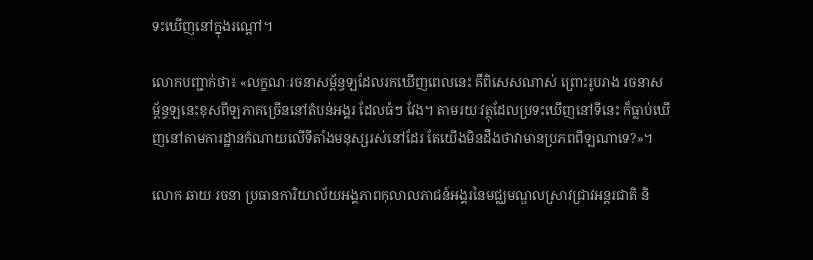ទះឃើញនៅក្នុងរណ្តៅ។

លោកបញ្ជាក់ថា៖ «លក្ខណៈរចនាសម្ព័ន្ធឡដែលរកឃើញពេលនេះ គឺពិសេសណាស់ ព្រោះរូបរាង រចនាសម្ព័ន្ធឡនេះខុសពីឡភាគច្រើននៅតំបន់អង្គរ ដែលធំៗ វែង។ តាមរយៈវត្ថុដែលប្រទះឃើញនៅទីនេះ ក៏ធ្លាប់ឃើញនៅតាមការដ្ឋានកំណាយលើទីតាំងមនុស្សរស់នៅដែរ តែយើងមិនដឹងថាវាមានប្រភពពីឡណាទេ?»។

លោក ឆាយ រចនា ប្រធានការិយាល័យអង្គភាពកុលាលភាជន៍អង្គរនៃមជ្ឈមណ្ឌលស្រាវជ្រាវអន្តរជាតិ និ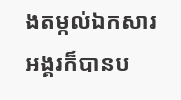ងតម្កល់ឯកសារអង្គរក៏បានប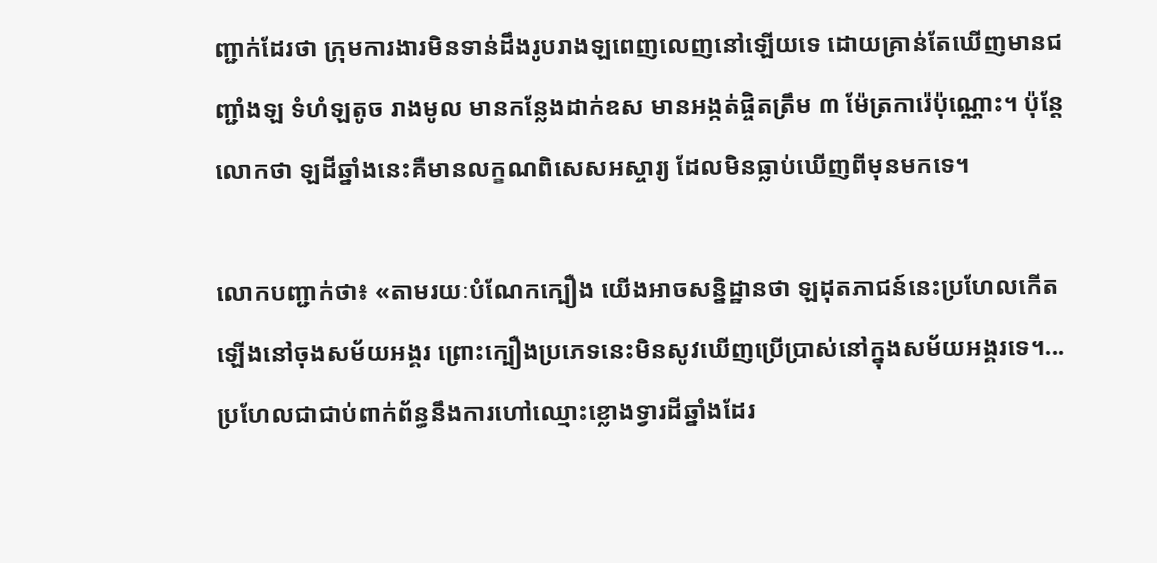ញ្ជាក់ដែរថា ក្រុមការងារមិនទាន់ដឹងរូបរាងឡពេញលេញនៅឡើយទេ ដោយគ្រាន់តែឃើញមានជញ្ជាំងឡ ទំហំឡតូច រាងមូល មានកន្លែងដាក់ឧស មានអង្កត់ផ្ចិតត្រឹម ៣ ម៉ែត្រការ៉េប៉ុណ្ណោះ។ ប៉ុន្តែលោកថា ឡដីឆ្នាំងនេះគឺមានលក្ខណពិសេសអស្ចារ្យ ដែលមិនធ្លាប់ឃើញពីមុនមកទេ។

លោកបញ្ជាក់ថា៖ «តាមរយៈបំណែកក្បឿង យើងអាចសន្និដ្ឋានថា ឡដុតភាជន៍នេះប្រហែលកើតឡើងនៅចុងសម័យអង្គរ ព្រោះក្បឿងប្រភេទនេះមិនសូវឃើញប្រើប្រាស់នៅក្នុងសម័យអង្គរទេ។...ប្រហែលជាជាប់ពាក់ព័ន្ធនឹងការហៅឈ្មោះខ្លោងទ្វារដីឆ្នាំងដែរ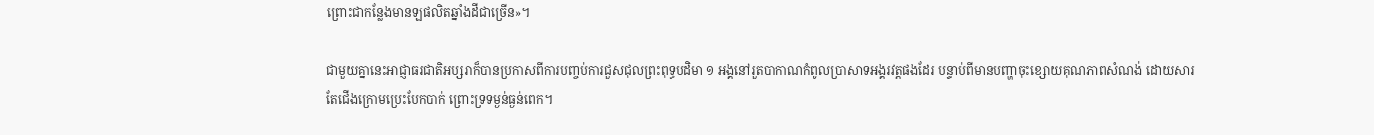ព្រោះជាកន្លែងមានឡផលិតឆ្នាំងដីជាច្រើន»។

ជាមួយគ្នានេះអាជ្ញាធរជាតិអប្សរាក៏បានប្រកាសពីការបញ្ចប់ការជួសជុលព្រះពុទ្ធបដិមា ១ អង្គនៅរួតបាកាណកំពូលប្រាសាទអង្គរវត្តផងដែរ បន្ទាប់ពីមានបញ្ហាចុះខ្សោយគុណភាពសំណង់ ដោយសារតែជើងក្រោមប្រេះបែកបាក់ ព្រោះទ្រទម្ងន់ធ្ងន់ពេក។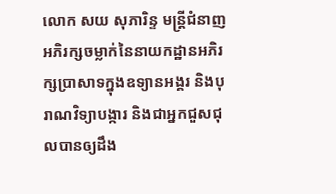លោក សយ សុភារិន្ទ មន្ត្រីជំនាញអភិរក្សចម្លាក់នៃនាយកដ្ឋានអភិរក្សប្រាសាទក្នុងឧទ្យានអង្គរ និងបុរាណវិទ្យាបង្ការ និងជាអ្នកជួសជុលបានឲ្យដឹង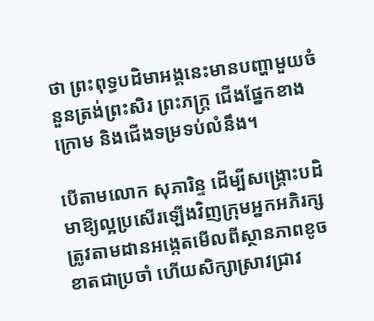ថា ព្រះពុទ្ធបដិមាអង្គនេះមានបញ្ហាមួយចំនួនត្រង់ព្រះសិរ ព្រះភក្ត្រ ជើងផ្នែកខាងក្រោម និងជើងទម្រទប់លំនឹង។

បើតាមលោក សុភារិន្ទ ដើម្បីសង្គ្រោះបដិមាឱ្យល្អប្រសើរឡើងវិញក្រុមអ្នកអភិរក្សត្រូវតាមដានអង្កេតមើលពីស្ថានភាពខូចខាតជាប្រចាំ ហើយសិក្សាស្រាវជ្រាវ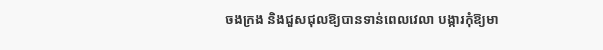ចងក្រង និងជួសជុលឱ្យបានទាន់ពេលវេលា បង្ការកុំឱ្យមា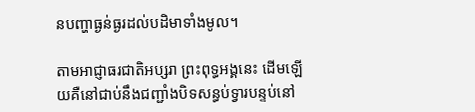នបញ្ហាធ្ងន់ធ្ងរដល់បដិមាទាំងមូល។

តាមអាជ្ញាធរជាតិអប្សរា ព្រះពុទ្ធអង្គនេះ ដើមឡើយគឺនៅជាប់នឹងជញ្ជាំងបិទសន្ធប់ទ្វារបន្ទប់នៅ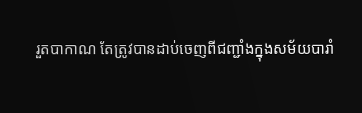រួតបាកាណ តែត្រូវបានដាប់ចេញពីជញ្ជាំងក្នុងសម័យបារាំ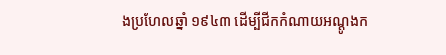ងប្រហែលឆ្នាំ ១៩៤៣ ដើម្បីជីកកំណាយអណ្តូងក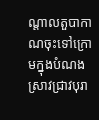ណ្តាលតួបាកាណចុះទៅក្រោមក្នុងបំណងស្រាវជ្រាវបុរា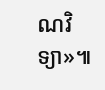ណវិទ្យា»៕